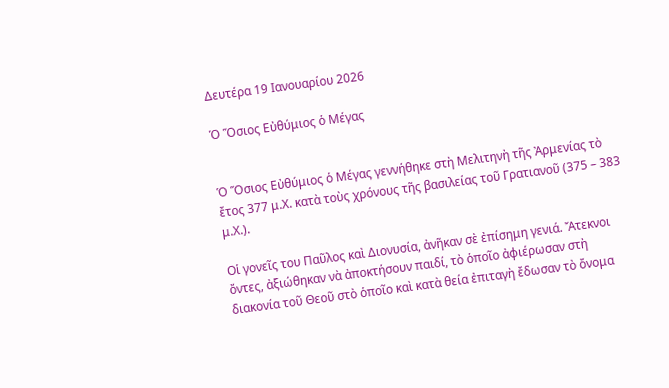Δευτέρα 19 Ιανουαρίου 2026

Ὁ Ὅσιος Εὐθύμιος ὁ Μέγας


Ὁ Ὅσιος Εὐθύμιος ὁ Μέγας γεννήθηκε στὴ Μελιτηνὴ τῆς Ἀρμενίας τὸ ἔτος 377 μ.Χ. κατὰ τοὺς χρόνους τῆς βασιλείας τοῦ Γρατιανοῦ (375 – 383 μ.Χ.).

Οἱ γονεῖς του Παῦλος καὶ Διονυσία, ἀνῆκαν σὲ ἐπίσημη γενιά. Ἄτεκνοι ὄντες, ἀξιώθηκαν νὰ ἀποκτήσουν παιδί, τὸ ὁποῖο ἀφιέρωσαν στὴ διακονία τοῦ Θεοῦ στὸ ὁποῖο καὶ κατὰ θεία ἐπιταγὴ ἔδωσαν τὸ ὄνομα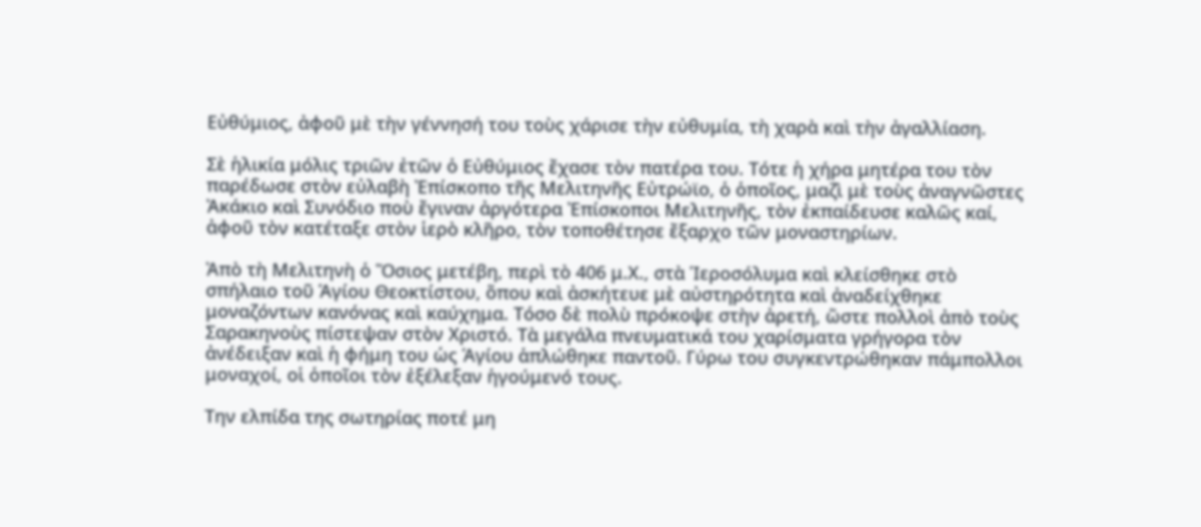Εὐθύμιος, ἀφοῦ μὲ τὴν γέννησή του τοὺς χάρισε τὴν εὐθυμία, τὴ χαρὰ καὶ τὴν ἀγαλλίαση.

Σὲ ἡλικία μόλις τριῶν ἐτῶν ὁ Εὐθύμιος ἔχασε τὸν πατέρα του. Τότε ἡ χήρα μητέρα του τὸν παρέδωσε στὸν εὐλαβὴ Ἐπίσκοπο τῆς Μελιτηνῆς Εὐτρώϊο, ὁ ὁποῖος, μαζὶ μὲ τοὺς ἀναγνῶστες Ἀκάκιο καὶ Συνόδιο ποὺ ἔγιναν ἀργότερα Ἐπίσκοποι Μελιτηνῆς, τὸν ἐκπαίδευσε καλῶς καί, ἀφοῦ τὸν κατέταξε στὸν ἱερὸ κλῆρο, τὸν τοποθέτησε ἔξαρχο τῶν μοναστηρίων.

Ἀπὸ τὴ Μελιτηνὴ ὁ Ὅσιος μετέβη, περὶ τὸ 406 μ.Χ., στὰ Ἱεροσόλυμα καὶ κλείσθηκε στὸ σπήλαιο τοῦ Ἁγίου Θεοκτίστου, ὅπου καὶ ἀσκήτευε μὲ αὐστηρότητα καὶ ἀναδείχθηκε μοναζόντων κανόνας καὶ καύχημα. Τόσο δὲ πολὺ πρόκοψε στὴν ἀρετή, ὥστε πολλοὶ ἀπὸ τοὺς Σαρακηνοὺς πίστεψαν στὸν Χριστό. Τὰ μεγάλα πνευματικά του χαρίσματα γρήγορα τὸν ἀνέδειξαν καὶ ἡ φήμη του ὡς Ἁγίου ἁπλώθηκε παντοῦ. Γύρω του συγκεντρώθηκαν πάμπολλοι μοναχοί, οἱ ὁποῖοι τὸν ἐξέλεξαν ἡγούμενό τους.

Την ελπίδα της σωτηρίας ποτέ μη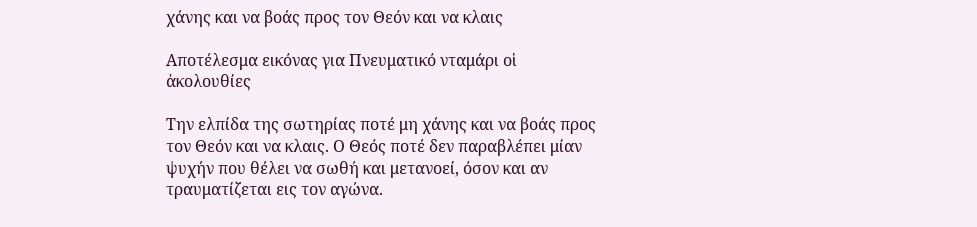χάνης και να βοάς προς τον Θεόν και να κλαις

Αποτέλεσμα εικόνας για Πνευματικό νταμάρι οἱ ἀκολουθίες

Την ελπίδα της σωτηρίας ποτέ μη χάνης και να βοάς προς τον Θεόν και να κλαις. Ο Θεός ποτέ δεν παραβλέπει μίαν ψυχήν που θέλει να σωθή και μετανοεί, όσον και αν τραυματίζεται εις τον αγώνα.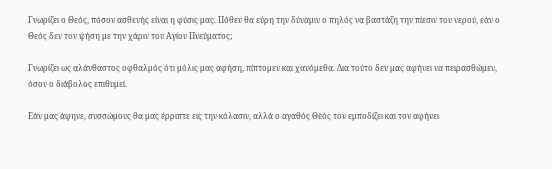Γνωρίζει ο Θεός, πόσον ασθενής είναι η φύσις μας. Πόθεν θα εύρη την δύναμιν ο πηλός να βαστάζη την πίεσιν του νερού, εάν ο Θεός δεν τον ψήση με την χάριν του Αγίου Πνεύματος;

Γνωρίζει ως αλάνθαστος οφθαλμός ότι μόλις μας αφήση, πίπτομεν και χανόμεθα. Δια τούτο δεν μας αφήνει να πειρασθώμεν, όσον ο διάβολος επιθυμεί.

Εάν μας άφηνε, συσσώμους θα μας έρριπτε εις την κόλασιν, αλλά ο αγαθός Θεός τον εμποδίζει και τον αφήνει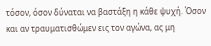τόσον, όσον δύναται να βαστάξη η κάθε ψυχή. Όσον και αν τραυματισθώμεν εις τον αγώνα, ας μη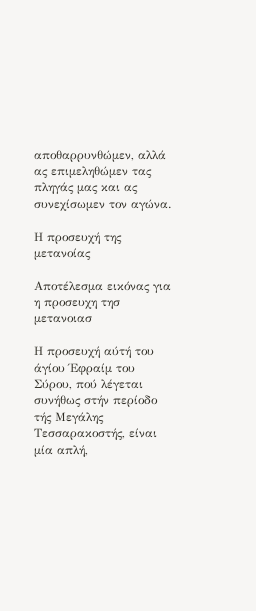αποθαρρυνθώμεν, αλλά ας επιμεληθώμεν τας πληγάς μας και ας συνεχίσωμεν τον αγώνα.

Η προσευχή της μετανοίας

Αποτέλεσμα εικόνας για η προσευχη τησ μετανοιασ

Η προσευχή αύτή του άγίου Έφραίμ του Σύρου, πού λέγεται συνήθως στήν περίοδο τής Μεγάλης Τεσσαρακοστής, είναι μία απλή,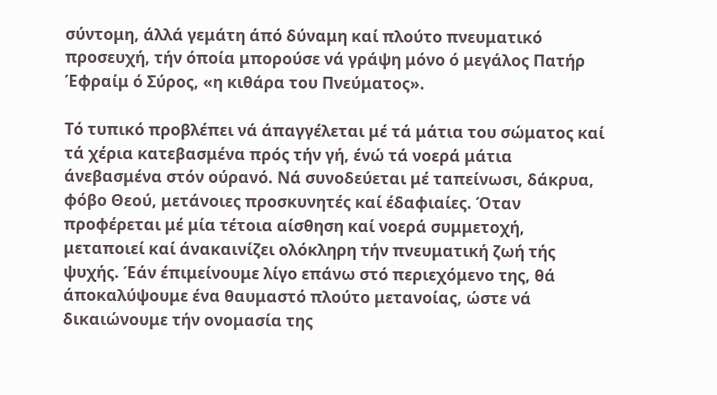σύντομη, άλλά γεμάτη άπό δύναμη καί πλούτο πνευματικό προσευχή, τήν όποία μπορούσε νά γράψη μόνο ό μεγάλος Πατήρ Έφραίμ ό Σύρος, «η κιθάρα του Πνεύματος».

Τό τυπικό προβλέπει νά άπαγγέλεται μέ τά μάτια του σώματος καί τά χέρια κατεβασμένα πρός τήν γή, ένώ τά νοερά μάτια άνεβασμένα στόν ούρανό. Νά συνοδεύεται μέ ταπείνωσι, δάκρυα, φόβο Θεού, μετάνοιες προσκυνητές καί έδαφιαίες. Όταν προφέρεται μέ μία τέτοια αίσθηση καί νοερά συμμετοχή, μεταποιεί καί άνακαινίζει ολόκληρη τήν πνευματική ζωή τής ψυχής. Έάν έπιμείνουμε λίγο επάνω στό περιεχόμενο της, θά άποκαλύψουμε ένα θαυμαστό πλούτο μετανοίας, ώστε νά δικαιώνουμε τήν ονομασία της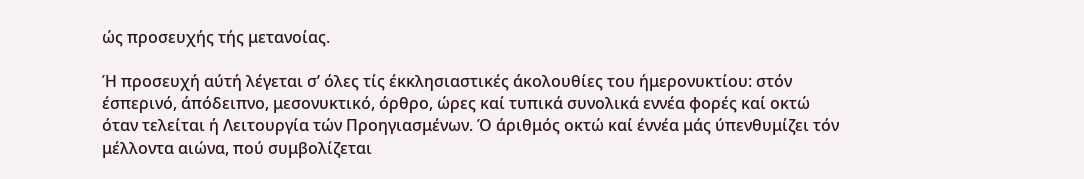ώς προσευχής τής μετανοίας.

Ή προσευχή αύτή λέγεται σ’ όλες τίς έκκλησιαστικές άκολουθίες του ήμερονυκτίου: στόν έσπερινό, άπόδειπνο, μεσονυκτικό, όρθρο, ώρες καί τυπικά συνολικά εννέα φορές καί οκτώ όταν τελείται ή Λειτουργία τών Προηγιασμένων. Ό άριθμός οκτώ καί έννέα μάς ύπενθυμίζει τόν μέλλοντα αιώνα, πού συμβολίζεται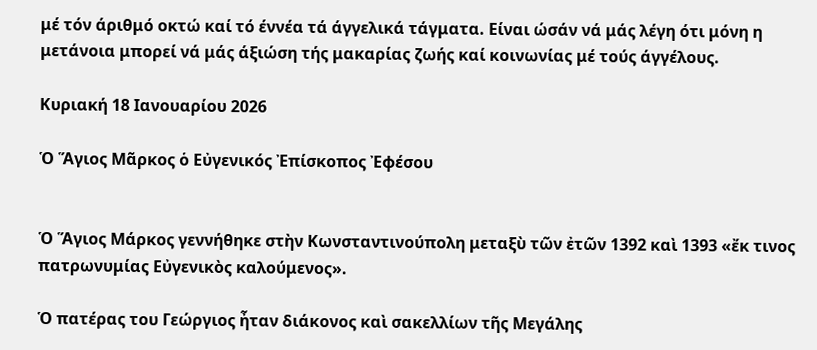μέ τόν άριθμό οκτώ καί τό έννέα τά άγγελικά τάγματα. Είναι ώσάν νά μάς λέγη ότι μόνη η μετάνοια μπορεί νά μάς άξιώση τής μακαρίας ζωής καί κοινωνίας μέ τούς άγγέλους.

Κυριακή 18 Ιανουαρίου 2026

Ὁ Ἅγιος Μᾶρκος ὁ Εὐγενικός Ἐπίσκοπος Ἐφέσου


Ὁ Ἅγιος Μάρκος γεννήθηκε στὴν Κωνσταντινούπολη μεταξὺ τῶν ἐτῶν 1392 καὶ 1393 «ἔκ τινος πατρωνυμίας Εὐγενικὸς καλούμενος».

Ὁ πατέρας του Γεώργιος ἦταν διάκονος καὶ σακελλίων τῆς Μεγάλης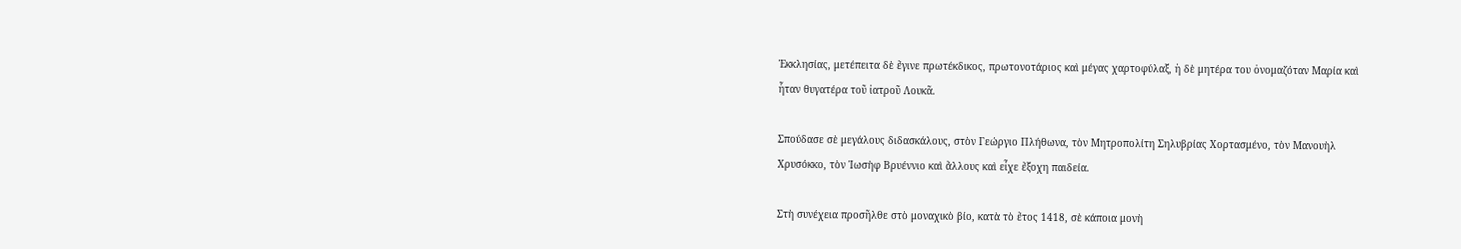Ἐκκλησίας, μετέπειτα δὲ ἔγινε πρωτέκδικος, πρωτονοτάριος καὶ μέγας χαρτοφύλαξ, ἡ δὲ μητέρα του ὀνομαζόταν Μαρία καὶ ἦταν θυγατέρα τοῦ ἰατροῦ Λουκᾶ.

Σπούδασε σὲ μεγάλους διδασκάλους, στὸν Γεώργιο Πλήθωνα, τὸν Μητροπολίτη Σηλυβρίας Χορτασμένο, τὸν Μανουὴλ Χρυσόκκο, τὸν Ἰωσὴφ Βρυέννιο καὶ ἄλλους καὶ εἶχε ἔξοχη παιδεία.

Στὴ συνέχεια προσῆλθε στὸ μοναχικὸ βίο, κατὰ τὸ ἔτος 1418, σὲ κάποια μονὴ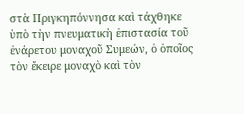στὰ Πριγκηπόννησα καὶ τάχθηκε ὑπὸ τὴν πνευματικὴ ἐπιστασία τοῦ ἐνάρετου μοναχοῦ Συμεών, ὁ ὁποῖος τὸν ἔκειρε μοναχὸ καὶ τὸν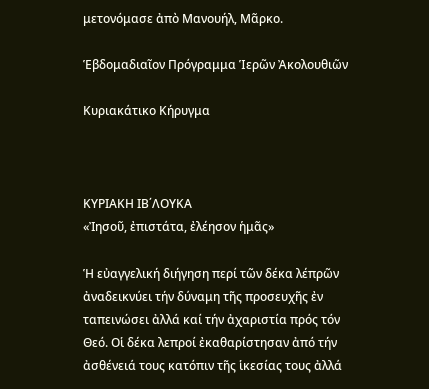μετονόμασε ἀπὸ Μανουήλ, Μᾶρκο.

Ἑβδομαδιαῖον Πρόγραμμα Ἱερῶν Ἀκολουθιῶν

Κυριακάτικο Κήρυγμα



ΚΥΡΙΑΚΗ ΙΒ΄ΛΟΥΚΑ
«Ἰησοῦ, ἐπιστάτα, ἐλέησον ἡμᾶς»

Ἡ εὐαγγελική διήγηση περί τῶν δέκα λέπρῶν ἀναδεικνύει τήν δύναμη τῆς προσευχῆς ἐν ταπεινώσει ἀλλά καί τήν ἀχαριστία πρός τόν Θεό. Οἱ δέκα λεπροί ἐκαθαρίστησαν ἀπό τήν ἀσθένειά τους κατόπιν τῆς ἱκεσίας τους ἀλλά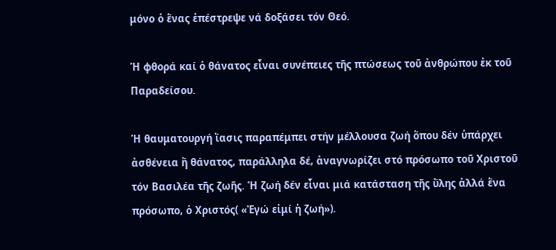μόνο ὁ ἕνας ἐπέστρεψε νά δοξάσει τόν Θεό.

Ἡ φθορά καί ὁ θάνατος εἶναι συνέπειες τῆς πτώσεως τοῦ ἀνθρώπου ἐκ τοῦ Παραδείσου.

Ἡ θαυματουργή ἴασις παραπέμπει στήν μέλλουσα ζωή ὅπου δέν ὑπάρχει ἀσθένεια ἤ θάνατος, παράλληλα δέ, ἀναγνωρίζει στό πρόσωπο τοῦ Χριστοῦ τόν Βασιλέα τῆς ζωῆς. Ἡ ζωή δέν εἶναι μιά κατάσταση τῆς ὕλης ἀλλά ἕνα πρόσωπο, ὁ Χριστός( «Ἐγώ εἰμί ἡ ζωή»).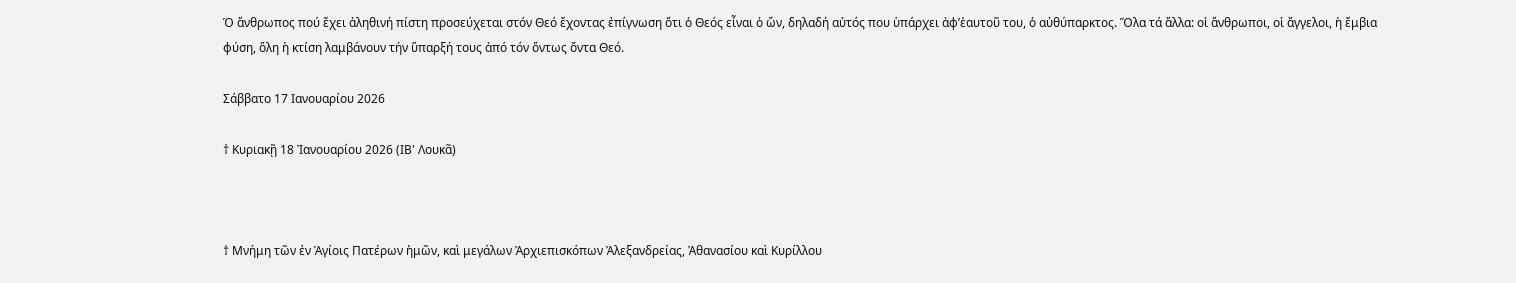Ὁ ἄνθρωπος πού ἔχει ἀληθινή πίστη προσεύχεται στόν Θεό ἔχοντας ἐπίγνωση ὅτι ὁ Θεός εἶναι ὁ ὤν, δηλαδή αὐτός που ὑπάρχει ἀφ’ἑαυτοῦ του, ὁ αὐθύπαρκτος. Ὅλα τά ἄλλα: οἱ ἄνθρωποι, οἱ ἄγγελοι, ἡ ἔμβια φύση, ὅλη ἡ κτίση λαμβάνουν τήν ὕπαρξή τους ἀπό τόν ὅντως ὄντα Θεό.

Σάββατο 17 Ιανουαρίου 2026

† Κυριακῇ 18 Ἰανουαρίου 2026 (ΙΒ' Λουκᾶ)



† Μνήμη τῶν ἐν Ἁγίοις Πατέρων ἡμῶν, καὶ μεγάλων Ἀρχιεπισκόπων Ἀλεξανδρείας, Ἀθανασίου καὶ Κυρίλλου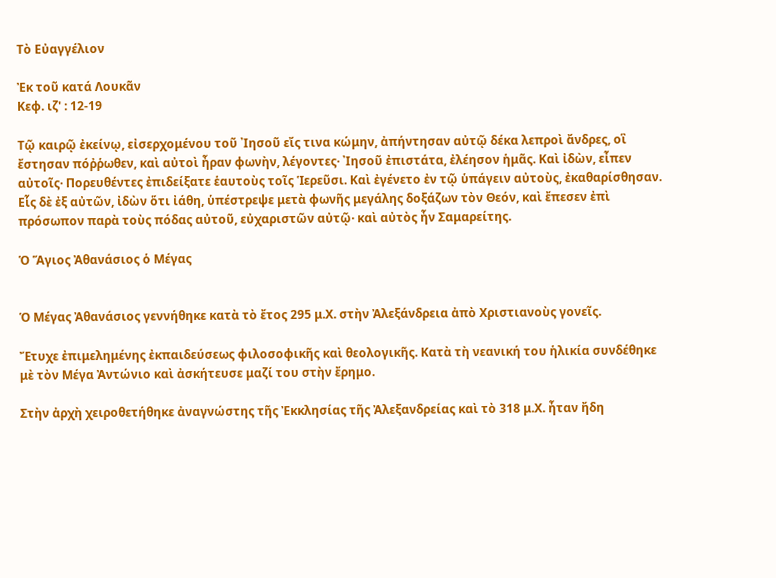Τὸ Εὐαγγέλιον

Ἐκ τοῦ κατά Λουκᾶν
Κεφ. ιζ' : 12-19

Τῷ καιρῷ ἐκείνῳ, εἰσερχομένου τοῦ ᾿Ιησοῦ εἴς τινα κώμην, ἀπήντησαν αὐτῷ δέκα λεπροὶ ἄνδρες, οἳ ἔστησαν πόῤῥωθεν, καὶ αὐτοὶ ἦραν φωνὴν, λέγοντες· ᾿Ιησοῦ ἐπιστάτα, ἐλέησον ἡμᾶς. Καὶ ἰδὼν, εἶπεν αὐτοῖς· Πορευθέντες ἐπιδείξατε ἑαυτοὺς τοῖς Ἱερεῦσι. Καὶ ἐγένετο ἐν τῷ ὑπάγειν αὐτοὺς, ἐκαθαρίσθησαν. Εἷς δὲ ἐξ αὐτῶν, ἰδὼν ὅτι ἰάθη, ὑπέστρεψε μετὰ φωνῆς μεγάλης δοξάζων τὸν Θεόν, καὶ ἔπεσεν ἐπὶ πρόσωπον παρὰ τοὺς πόδας αὐτοῦ, εὐχαριστῶν αὐτῷ· καὶ αὐτὸς ἦν Σαμαρείτης.

Ὁ Ἅγιος Ἀθανάσιος ὁ Μέγας


Ὁ Μέγας Ἀθανάσιος γεννήθηκε κατὰ τὸ ἔτος 295 μ.Χ. στὴν Ἀλεξάνδρεια ἀπὸ Χριστιανοὺς γονεῖς.

Ἔτυχε ἐπιμελημένης ἐκπαιδεύσεως φιλοσοφικῆς καὶ θεολογικῆς. Κατὰ τὴ νεανική του ἡλικία συνδέθηκε μὲ τὸν Μέγα Ἀντώνιο καὶ ἀσκήτευσε μαζί του στὴν ἔρημο.

Στὴν ἀρχὴ χειροθετήθηκε ἀναγνώστης τῆς Ἐκκλησίας τῆς Ἀλεξανδρείας καὶ τὸ 318 μ.Χ. ἦταν ἤδη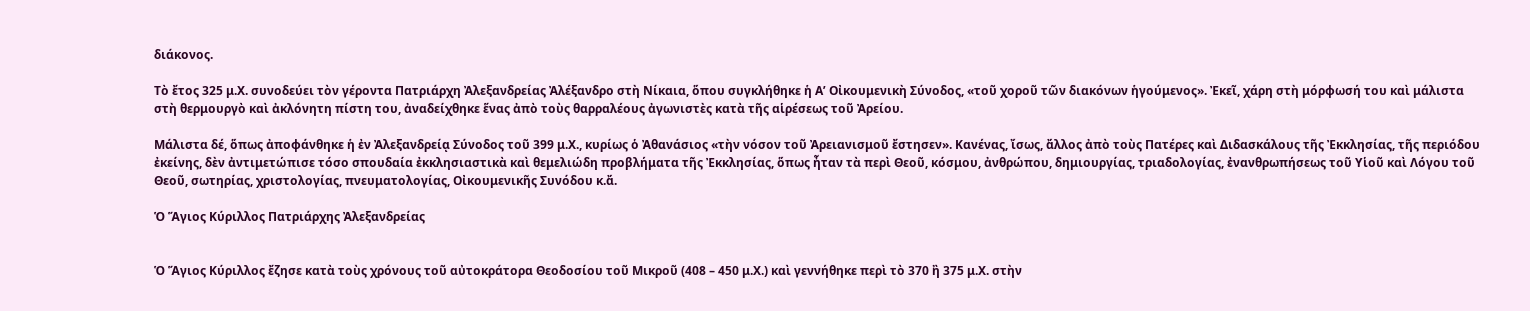διάκονος.

Τὸ ἔτος 325 μ.Χ. συνοδεύει τὸν γέροντα Πατριάρχη Ἀλεξανδρείας Ἀλέξανδρο στὴ Νίκαια, ὅπου συγκλήθηκε ἡ Α’ Οἰκουμενικὴ Σύνοδος, «τοῦ χοροῦ τῶν διακόνων ἡγούμενος». Ἐκεῖ, χάρη στὴ μόρφωσή του καὶ μάλιστα στὴ θερμουργὸ καὶ ἀκλόνητη πίστη του, ἀναδείχθηκε ἕνας ἀπὸ τοὺς θαρραλέους ἀγωνιστὲς κατὰ τῆς αἱρέσεως τοῦ Ἀρείου.

Μάλιστα δέ, ὅπως ἀποφάνθηκε ἡ ἐν Ἀλεξανδρείᾳ Σύνοδος τοῦ 399 μ.Χ., κυρίως ὁ Ἀθανάσιος «τὴν νόσον τοῦ Ἀρειανισμοῦ ἔστησεν». Κανένας, ἴσως, ἄλλος ἀπὸ τοὺς Πατέρες καὶ Διδασκάλους τῆς Ἐκκλησίας, τῆς περιόδου ἐκείνης, δὲν ἀντιμετώπισε τόσο σπουδαία ἐκκλησιαστικὰ καὶ θεμελιώδη προβλήματα τῆς Ἐκκλησίας, ὅπως ἦταν τὰ περὶ Θεοῦ, κόσμου, ἀνθρώπου, δημιουργίας, τριαδολογίας, ἐνανθρωπήσεως τοῦ Υἱοῦ καὶ Λόγου τοῦ Θεοῦ, σωτηρίας, χριστολογίας, πνευματολογίας, Οἰκουμενικῆς Συνόδου κ.ἄ.

Ὁ Ἅγιος Κύριλλος Πατριάρχης Ἀλεξανδρείας


Ὁ Ἅγιος Κύριλλος ἔζησε κατὰ τοὺς χρόνους τοῦ αὐτοκράτορα Θεοδοσίου τοῦ Μικροῦ (408 – 450 μ.Χ.) καὶ γεννήθηκε περὶ τὸ 370 ἢ 375 μ.Χ. στὴν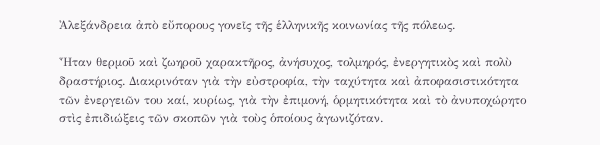Ἀλεξάνδρεια ἀπὸ εὔπορους γονεῖς τῆς ἑλληνικῆς κοινωνίας τῆς πόλεως.

Ἦταν θερμοῦ καὶ ζωηροῦ χαρακτῆρος, ἀνήσυχος, τολμηρός, ἐνεργητικὸς καὶ πολὺ δραστήριος. Διακρινόταν γιὰ τὴν εὐστροφία, τὴν ταχύτητα καὶ ἀποφασιστικότητα τῶν ἐνεργειῶν του καί, κυρίως, γιὰ τὴν ἐπιμονή, ὁρμητικότητα καὶ τὸ ἀνυποχώρητο στὶς ἐπιδιώξεις τῶν σκοπῶν γιὰ τοὺς ὁποίους ἀγωνιζόταν.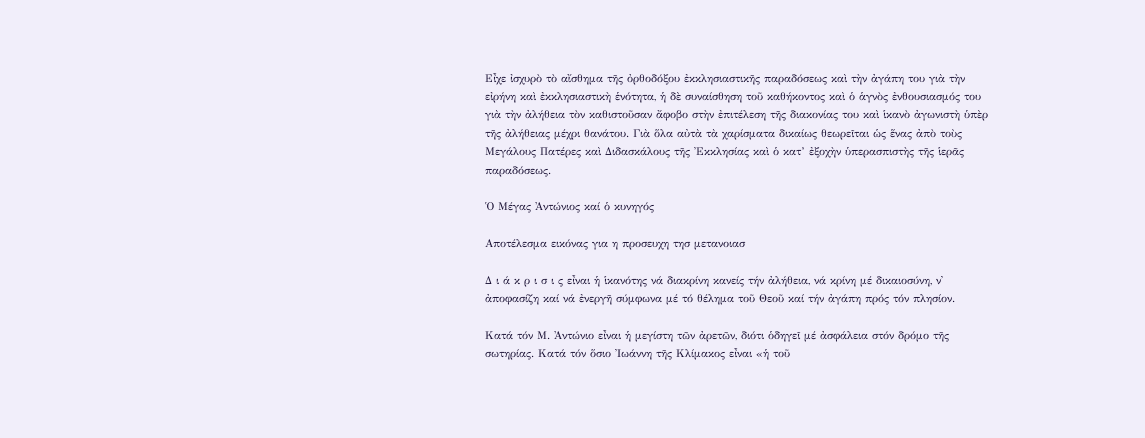Εἶχε ἰσχυρὸ τὸ αἴσθημα τῆς ὀρθοδόξου ἐκκλησιαστικῆς παραδόσεως καὶ τὴν ἀγάπη του γιὰ τὴν εἰρήνη καὶ ἐκκλησιαστικὴ ἑνότητα, ἡ δὲ συναίσθηση τοῦ καθήκοντος καὶ ὁ ἁγνὸς ἐνθουσιασμός του γιὰ τὴν ἀλήθεια τὸν καθιστοῦσαν ἄφοβο στὴν ἐπιτέλεση τῆς διακονίας του καὶ ἱκανὸ ἀγωνιστὴ ὑπὲρ τῆς ἀλήθειας μέχρι θανάτου. Γιὰ ὅλα αὐτὰ τὰ χαρίσματα δικαίως θεωρεῖται ὡς ἕνας ἀπὸ τοὺς Μεγάλους Πατέρες καὶ Διδασκάλους τῆς Ἐκκλησίας καὶ ὁ κατ’ ἐξοχὴν ὑπερασπιστὴς τῆς ἱερᾶς παραδόσεως.

Ὁ Μέγας Ἀντώνιος καί ὁ κυνηγός

Αποτέλεσμα εικόνας για η προσευχη τησ μετανοιασ

Δ ι ά κ ρ ι σ ι ς εἶναι ἡ ἱκανότης νά διακρίνη κανείς τήν ἀλήθεια, νά κρίνη μέ δικαιοσύνη, ν᾿ ἀποφασίζη καί νά ἐνεργῆ σύμφωνα μέ τό θέλημα τοῦ Θεοῦ καί τήν ἀγάπη πρός τόν πλησίον.

Κατά τόν Μ. Ἀντώνιο εἶναι ἡ μεγίστη τῶν ἀρετῶν, διότι ὁδηγεῖ μέ ἀσφάλεια στόν δρόμο τῆς σωτηρίας. Κατά τόν ὅσιο Ἰωάννη τῆς Κλίμακος εἶναι «ἡ τοῦ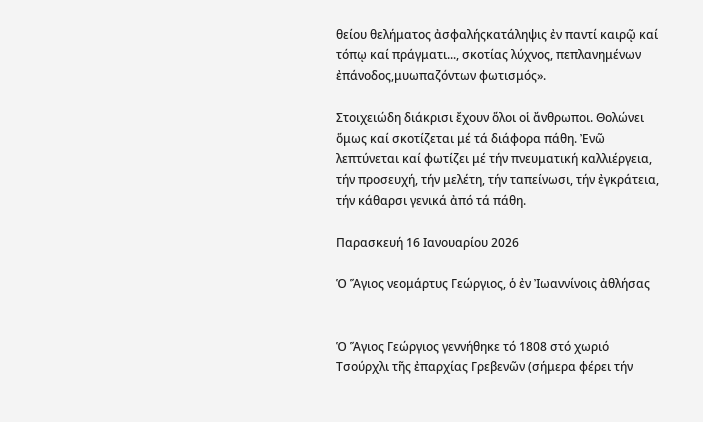θείου θελήματος ἀσφαλήςκατάληψις ἐν παντί καιρῷ καί τόπῳ καί πράγματι..., σκοτίας λύχνος, πεπλανημένων ἐπάνοδος,μυωπαζόντων φωτισμός».

Στοιχειώδη διάκρισι ἔχουν ὅλοι οἱ ἄνθρωποι. Θολώνει ὅμως καί σκοτίζεται μέ τά διάφορα πάθη. Ἐνῶ λεπτύνεται καί φωτίζει μέ τήν πνευματική καλλιέργεια, τήν προσευχή, τήν μελέτη, τήν ταπείνωσι, τήν ἐγκράτεια, τήν κάθαρσι γενικά ἀπό τά πάθη.

Παρασκευή 16 Ιανουαρίου 2026

Ὁ Ἅγιος νεομάρτυς Γεώργιος, ὁ ἐν Ἰωαννίνοις ἀθλήσας


Ὁ Ἅγιος Γεώργιος γεννήθηκε τό 1808 στό χωριό Τσούρχλι τῆς ἐπαρχίας Γρεβενῶν (σήμερα φέρει τήν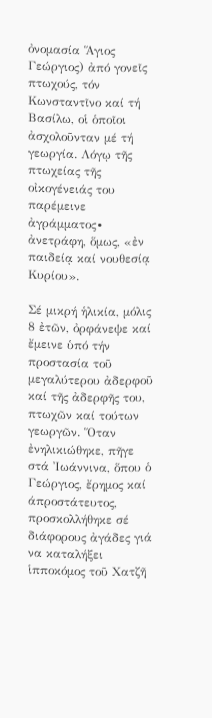ὀνομασία Ἅγιος Γεώργιος) ἀπό γονεῖς πτωχούς, τόν Κωνσταντῖνο καί τή Βασίλω, οἱ ὁποῖοι ἀσχολοῦνταν μέ τή γεωργία. Λόγῳ τῆς πτωχείας τῆς οἰκογένειάς του παρέμεινε ἀγράμματος∙ ἀνετράφη, ὅμως, «ἐν παιδείᾳ καί νουθεσίᾳ Κυρίου».

Σέ μικρή ἡλικία, μόλις 8 ἐτῶν, ὀρφάνεψε καί ἔμεινε ὑπό τήν προστασία τοῦ μεγαλύτερου ἀδερφοῦ καί τῆς ἀδερφῆς του, πτωχῶν καί τούτων γεωργῶν. Ὅταν ἐνηλικιώθηκε, πῆγε στά Ἰωάννινα, ὅπου ὁ Γεώργιος, ἔρημος καί άπροστάτευτος, προσκολλήθηκε σέ διάφορους ἀγάδες γιά να καταλήξει ἱπποκόμος τοῦ Χατζῆ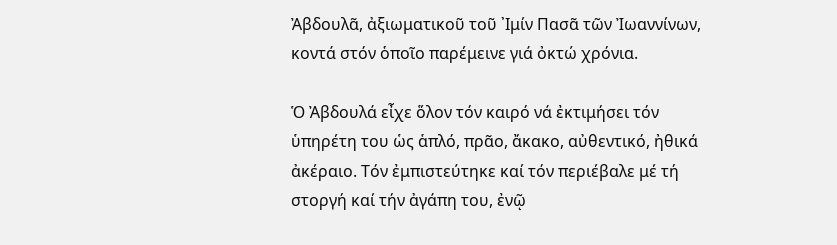Ἀβδουλᾶ, ἀξιωματικοῦ τοῦ ᾿Ιμίν Πασᾶ τῶν Ἰωαννίνων, κοντά στόν ὁποῖο παρέμεινε γιά ὀκτώ χρόνια.

Ὁ Ἀβδουλά εἶχε ὅλον τόν καιρό νά ἐκτιμήσει τόν ὑπηρέτη του ὡς ἁπλό, πρᾶο, ἄκακο, αὐθεντικό, ἠθικά ἀκέραιο. Τόν ἐμπιστεύτηκε καί τόν περιέβαλε μέ τή στοργή καί τήν ἀγάπη του, ἐνῷ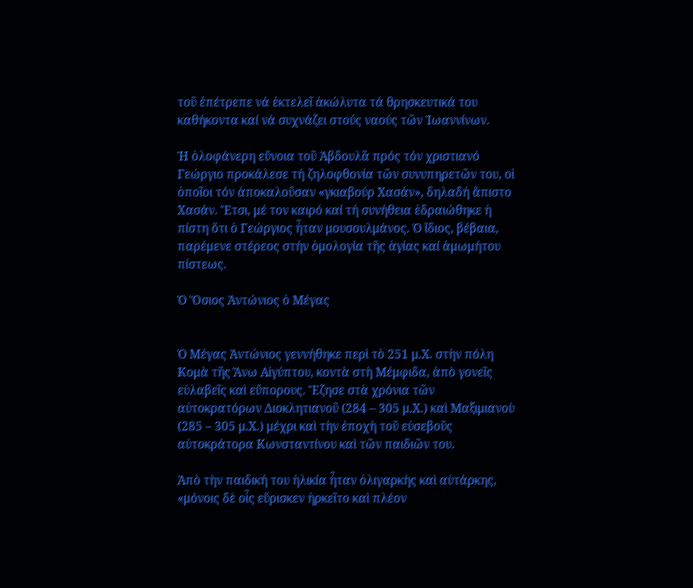τοῦ ἐπέτρεπε νά ἐκτελεῖ ἀκώλυτα τά θρησκευτικά του καθήκοντα καί νά συχνάζει στούς ναούς τῶν Ἰωαννίνων.

Ἡ ὁλοφάνερη εὔνοια τοῦ Ἀβδουλᾶ πρός τόν χριστιανό Γεώργιο προκάλεσε τή ζηλοφθονία τῶν συνυπηρετῶν του, οἱ ὁποῖοι τόν ἀποκαλοῦσαν «γκιαβούρ Χασάν», δηλαδή ἄπιστο Χασάν. Ἔτσι, μέ τον καιρό καί τή συνήθεια ἑδραιώθηκε ἡ πίστη ὅτι ὁ Γεώργιος ἦταν μουσουλμάνος. Ὁ ἴδιος, βέβαια, παρέμενε στέρεος στήν ὁμολογία τῆς ἁγίας καί ἀμωμήτου πίστεως.

Ὁ Ὅσιος Ἀντώνιος ὁ Μέγας


Ὁ Μέγας Ἀντώνιος γεννήθηκε περὶ τὸ 251 μ.Χ. στὴν πόλη Κομὰ τῆς Ἄνω Αἰγύπτου, κοντὰ στὴ Μέμφιδα, ἀπὸ γονεῖς εὐλαβεῖς καὶ εὔπορους. Ἔζησε στὰ χρόνια τῶν αὐτοκρατόρων Διοκλητιανοῦ (284 – 305 μ.Χ.) καὶ Μαξιμιανοὺ (285 – 305 μ.Χ.) μέχρι καὶ τὴν ἐποχὴ τοῦ εὐσεβοῦς αὐτοκράτορα Κωνσταντίνου καὶ τῶν παιδιῶν του.

Ἀπὸ τὴν παιδική του ἡλικία ἦταν ὀλιγαρκὴς καὶ αὐτάρκης, «μόνοις δὲ οἷς εὕρισκεν ἠρκεῖτο καὶ πλέον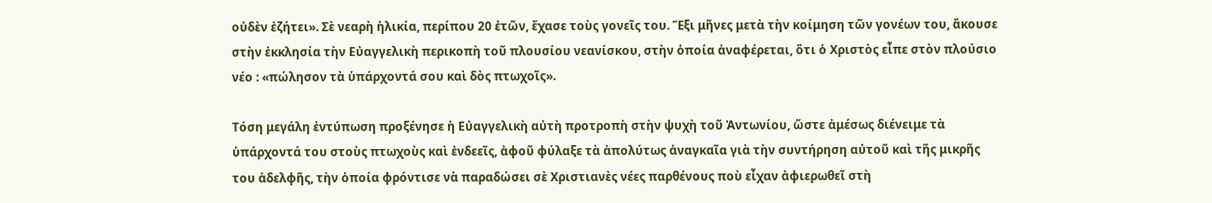οὐδὲν ἐζήτει». Σὲ νεαρὴ ἡλικία, περίπου 20 ἐτῶν, ἔχασε τοὺς γονεῖς του. Ἕξι μῆνες μετὰ τὴν κοίμηση τῶν γονέων του, ἄκουσε στὴν ἐκκλησία τὴν Εὐαγγελικὴ περικοπὴ τοῦ πλουσίου νεανίσκου, στὴν ὁποία ἀναφέρεται, ὅτι ὁ Χριστὸς εἶπε στὸν πλούσιο νέο : «πώλησον τὰ ὑπάρχοντά σου καὶ δὸς πτωχοῖς».

Τόση μεγάλη ἐντύπωση προξένησε ἡ Εὐαγγελικὴ αὐτὴ προτροπὴ στὴν ψυχὴ τοῦ Ἀντωνίου, ὥστε ἀμέσως διένειμε τὰ ὑπάρχοντά του στοὺς πτωχοὺς καὶ ἐνδεεῖς, ἀφοῦ φύλαξε τὰ ἀπολύτως ἀναγκαῖα γιὰ τὴν συντήρηση αὐτοῦ καὶ τῆς μικρῆς του ἀδελφῆς, τὴν ὁποία φρόντισε νὰ παραδώσει σὲ Χριστιανὲς νέες παρθένους ποὺ εἶχαν ἀφιερωθεῖ στὴ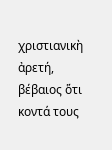χριστιανικὴ ἀρετή, βέβαιος ὅτι κοντά τους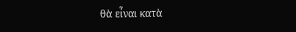θὰ εἶναι κατὰ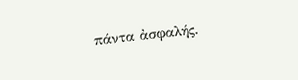πάντα ἀσφαλής.